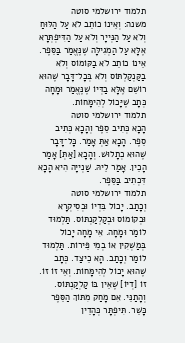תלמוד ירושלמי סוטה
משנה: וְאֵינוֹ כוֹתֵב לֹא עַל הַלּוּחַ וְלֹא עַל הַנְּייָר וְלֹא עַל הַדִּיפְתְּרָא אֶלָּא עַל הַמְגִילָּה שֶׁנֶּאֱמַר בַּסֵּפֶר. אֵינוֹ כוֹתֵב לֹא בַקּוֹמוֹס וְלֹא בַקַּנְקַלְתּוֹס וְלֹא בְּכָל־דָּבָר שֶׁהוּא רוֹשֵׁם אֶלָּא בַדְּיוֹ שֶׁנֶּאֱמַר וּמָחָה כְּתָב שֶׁיָּכוֹל לְהִימָּחוֹת.
תלמוד ירושלמי סוטה
הָכָא כְּתִיב סֵפֶר וְהָכָא כְּתִיב סֵפֶר. הָכָא אַתְּ אָמַר. כָּל־דָּבָר שֶׁהוּא כְתָלוּשׁ. וְהָכָא [אַתְּ] אָמַר הָכֵין. אָמַר לֵיהּ. שַׁנְייָה הִיא הָכָא דִּכְתִיב בַּסֵּפֶר.
תלמוד ירושלמי סוטה
וְכָתַב. יָכוֹל בִּדְיוֹ וּבְסִיקְרָא וּבְקוֹמוֹס וּבְקַלְקַנְתּוֹס. תַּלְמוּד לוֹמַר וּמָחָה. אִי מָחָה יָכוֹל בְּמַשְׁקִין אוֹ בְמֵי פֵּירוֹת. תַּלְמוּד לוֹמַר וְכָתַב. הָא כֵיצַד. כְּתָב שֶׁהוּא יָכוֹל לְהִימָּחוֹת. וְאֵי זוֹ זוֹ. זוֹ [דְיוֹ] שֶׁאֵין בּוֹ קַלְקַנְתּוֹס. וְהָתַנֵּי. אִם מָחַק מִתּוֹךְ הַסֵּפֶר כָּשֵׁר. תִּיפְתָּר כְּהָדֵין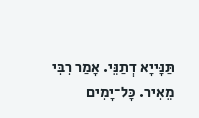תַּנָּייָא דְתַנֵּי. אָמַר רִבִּי מֵאִיר. כָּל־יָמִים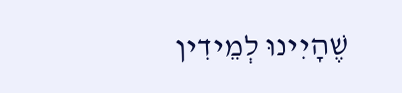שֶׁהָיִינוּ לְמֵידִין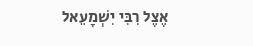אֶצֶל רִבִּי יִשְׁמָעֵאל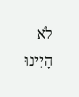לֹא הָיִינוּ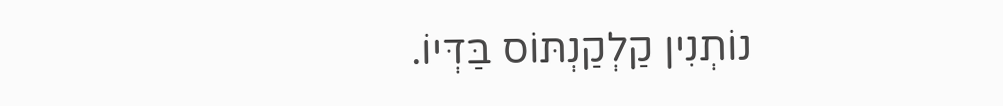נוֹתְנִין קַלְקַנְתּוֹס בַּדְּיוֹ.